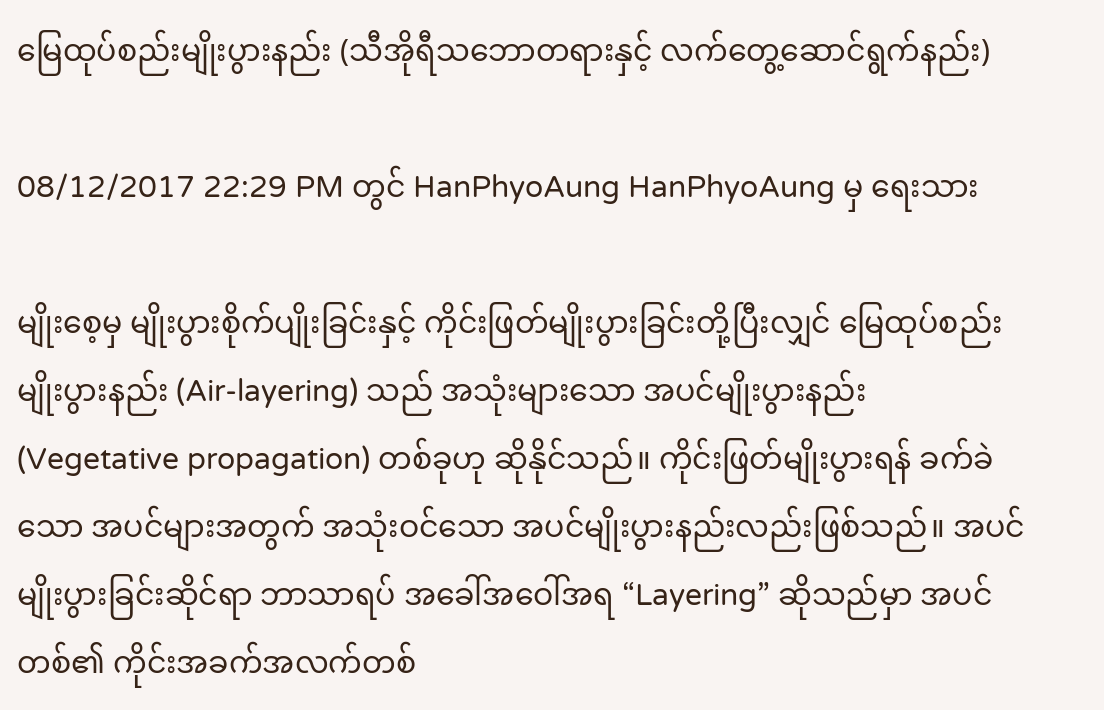မြေထုပ်စည်းမျိုးပွားနည်း (သီအိုရီသဘောတရားနှင့် လက်တွေ့ဆောင်ရွက်နည်း)

08/12/2017 22:29 PM တွင် HanPhyoAung HanPhyoAung မှ ရေးသား

မျိုးစေ့မှ မျိုးပွားစိုက်ပျိုးခြင်းနှင့် ကိုင်းဖြတ်မျိုးပွားခြင်းတို့ပြီးလျှင် မြေထုပ်စည်းမျိုးပွားနည်း (Air-layering) သည် အသုံးများသော အပင်မျိုးပွားနည်း (Vegetative propagation) တစ်ခုဟု ဆိုနိုင်သည်။ ကိုင်းဖြတ်မျိုးပွားရန် ခက်ခဲသော အပင်များအတွက် အသုံးဝင်သော အပင်မျိုးပွားနည်းလည်းဖြစ်သည်။ အပင်မျိုးပွားခြင်းဆိုင်ရာ ဘာသာရပ် အခေါ်အဝေါ်အရ “Layering” ဆိုသည်မှာ အပင်တစ်၏ ကိုင်းအခက်အလက်တစ်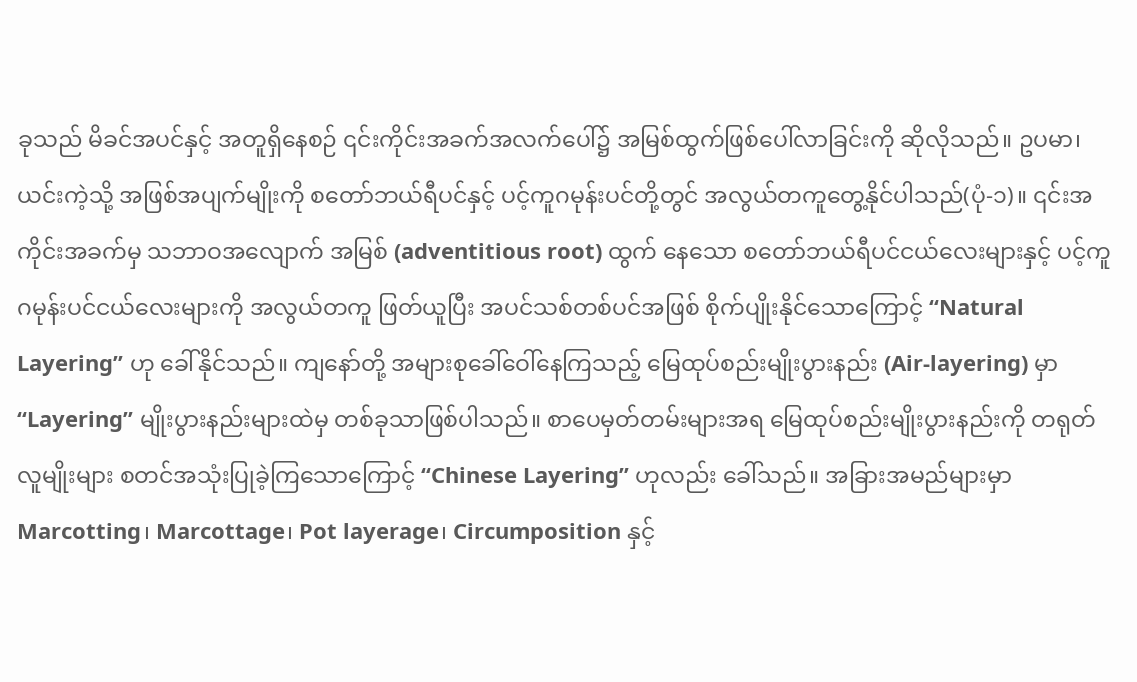ခုသည် မိခင်အပင်နှင့် အတူရှိနေစဉ် ၎င်းကိုင်းအခက်အလက်ပေါ်၌ အမြစ်ထွက်ဖြစ်ပေါ်လာခြင်းကို ဆိုလိုသည်။ ဥပမာ၊ ယင်းကဲ့သို့ အဖြစ်အပျက်မျိုးကို စတော်ဘယ်ရီပင်နှင့် ပင့်ကူဂမုန်းပင်တို့တွင် အလွယ်တကူတွေ့နိုင်ပါသည်(ပုံ-၁)။ ၎င်းအကိုင်းအခက်မှ သဘာဝအလျောက် အမြစ် (adventitious root) ထွက် နေသော စတော်ဘယ်ရီပင်ငယ်လေးများနှင့် ပင့်ကူဂမုန်းပင်ငယ်လေးများကို အလွယ်တကူ ဖြတ်ယူပြီး အပင်သစ်တစ်ပင်အဖြစ် စိုက်ပျိုးနိုင်သောကြောင့် “Natural Layering” ဟု ခေါ်နိုင်သည်။ ကျနော်တို့ အများစုခေါ်ဝေါ်နေကြသည့် မြေထုပ်စည်းမျိုးပွားနည်း (Air-layering) မှာ “Layering” မျိုးပွားနည်းများထဲမှ တစ်ခုသာဖြစ်ပါသည်။ စာပေမှတ်တမ်းများအရ မြေထုပ်စည်းမျိုးပွားနည်းကို တရုတ်လူမျိုးများ စတင်အသုံးပြုခဲ့ကြသောကြောင့် “Chinese Layering” ဟုလည်း ခေါ်သည်။ အခြားအမည်များမှာ Marcotting၊ Marcottage၊ Pot layerage၊ Circumposition နှင့်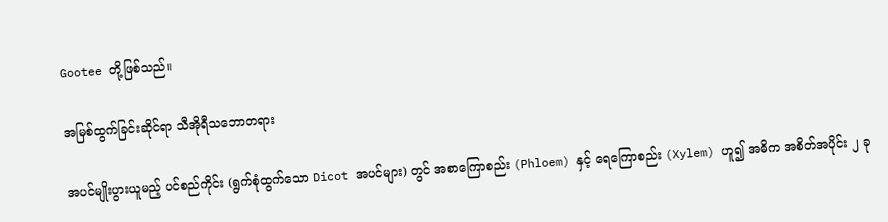Gootee တို့ဖြစ်သည်။

အမြစ်ထွက်ခြင်းဆိုင်ရာ သီအိုရီသဘောတရား

အပင်မျိုးပွားယူမည့် ပင်စည်ကိုင်း (ရွက်စုံထွက်သော Dicot အပင်များ) တွင် အစာကြောစည်း (Phloem) နှင့် ရေကြောစည်း (Xylem) ဟူ၍ အဓိက အစိတ်အပိုင်း ၂ ခု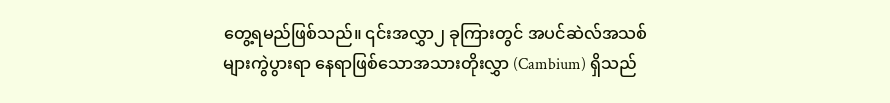တွေ့ရမည်ဖြစ်သည်။ ၎င်းအလွှာ၂ ခုကြားတွင် အပင်ဆဲလ်အသစ်များကွဲပွားရာ နေရာဖြစ်သောအသားတိုးလွှာ (Cambium) ရှိသည်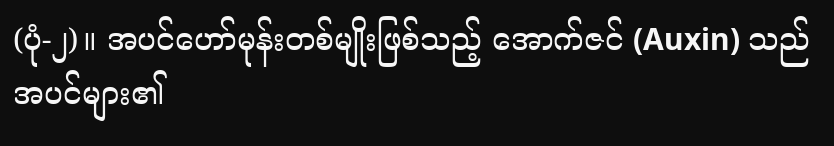(ပုံ-၂)။ အပင်ဟော်မုန်းတစ်မျိုးဖြစ်သည့် အောက်ဇင် (Auxin) သည် အပင်များ၏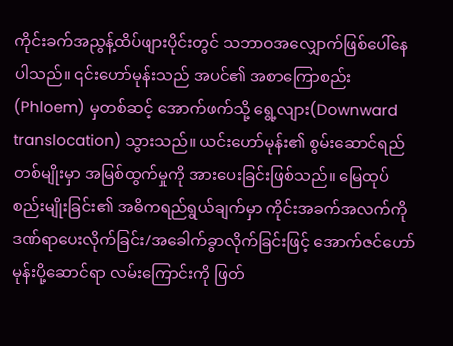ကိုင်းခက်အညွန့်ထိပ်ဖျားပိုင်းတွင် သဘာဝအလျှောက်ဖြစ်ပေါ်နေပါသည်။ ၎င်းဟော်မုန်းသည် အပင်၏ အစာကြောစည်း (Phloem) မှတစ်ဆင့် အောက်ဖက်သို့ ရွေ့လျား(Downward translocation) သွားသည်။ ယင်းဟော်မုန်း၏ စွမ်းဆောင်ရည်တစ်မျိုးမှာ အမြစ်ထွက်မှုကို အားပေးခြင်းဖြစ်သည်။ မြေထုပ်စည်းမျိုးခြင်း၏ အဓိကရည်ရွယ်ချက်မှာ ကိုင်းအခက်အလက်ကို ဒဏ်ရာပေးလိုက်ခြင်း/အခေါက်ခွာလိုက်ခြင်းဖြင့် အောက်ဇင်ဟော်မုန်းပို့ဆောင်ရာ လမ်းကြောင်းကို ဖြတ်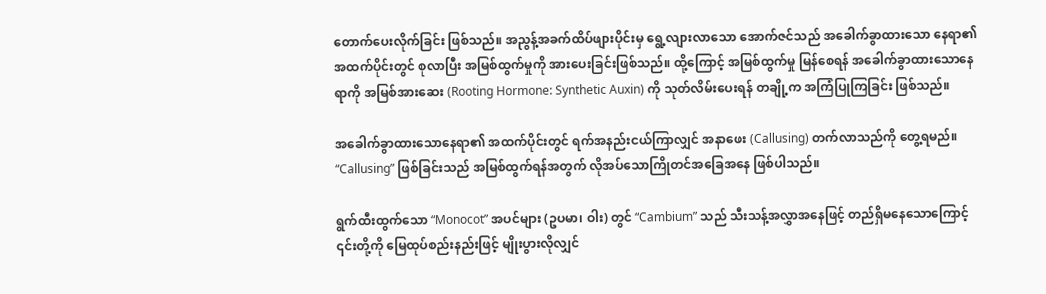တောက်ပေးလိုက်ခြင်း ဖြစ်သည်။ အညွန့်အခက်ထိပ်ဖျားပိုင်းမှ ရွေ့လျားလာသော အောက်ဇင်သည် အခေါက်ခွာထားသော နေရာ၏ အထက်ပိုင်းတွင် စုလာပြီး အမြစ်ထွက်မှုကို အားပေးခြင်းဖြစ်သည်။ ထို့ကြောင့် အမြစ်ထွက်မှု မြန်စေရန် အခေါက်ခွာထားသောနေရာကို အမြစ်အားဆေး (Rooting Hormone: Synthetic Auxin) ကို သုတ်လိမ်းပေးရန် တချို့က အကြံပြုကြခြင်း ဖြစ်သည်။

အခေါက်ခွာထားသောနေရာ၏ အထက်ပိုင်းတွင် ရက်အနည်းငယ်ကြာလျှင် အနာဖေး (Callusing) တက်လာသည်ကို တွေ့ရမည်။ “Callusing” ဖြစ်ခြင်းသည် အမြစ်ထွက်ရန်အတွက် လိုအပ်သောကြိုတင်အခြေအနေ ဖြစ်ပါသည်။

ရွက်ထီးထွက်သော “Monocot” အပင်များ (ဥပမာ၊ ဝါး) တွင် “Cambium” သည် သီးသန့်အလွှာအနေဖြင့် တည်ရှိမနေသောကြောင့် ၎င်းတို့ကို မြေထုပ်စည်းနည်းဖြင့် မျိုးပွားလိုလျှင်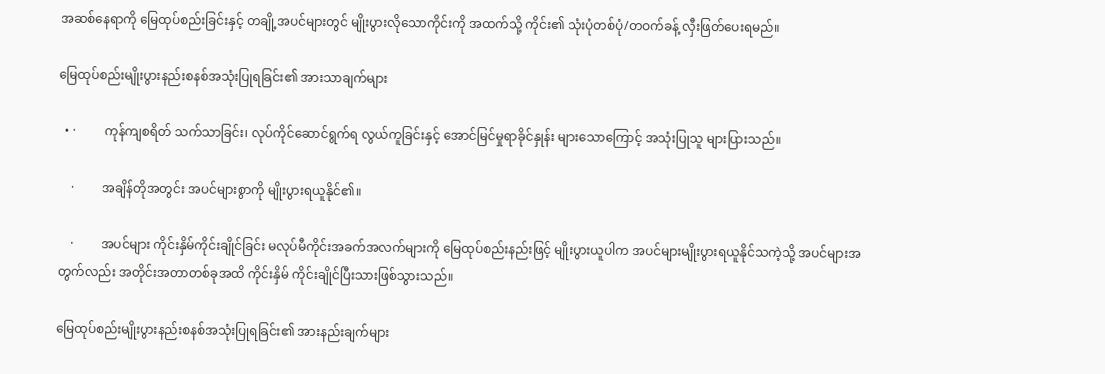အဆစ်နေရာကို မြေထုပ်စည်းခြင်းနှင့် တချို့အပင်များတွင် မျိုးပွားလိုသောကိုင်းကို အထက်သို့ ကိုင်း၏ သုံးပုံတစ်ပုံ/တဝက်ခန့် လှီးဖြတ်ပေးရမည်။

မြေထုပ်စည်းမျိုးပွားနည်းစနစ်အသုံးပြုရခြင်း၏ အားသာချက်များ

  • ·         ကုန်ကျစရိတ် သက်သာခြင်း၊ လုပ်ကိုင်ဆောင်ရွက်ရ လွယ်ကူခြင်းနှင့် အောင်မြင်မှုရာခိုင်နှုန်း များသောကြောင့် အသုံးပြုသူ များပြားသည်။

    ·         အချိန်တိုအတွင်း အပင်များစွာကို မျိုးပွားရယူနိုင်၏။

    ·         အပင်များ ကိုင်းနှိမ်ကိုင်းချိုင်ခြင်း မလုပ်မီကိုင်းအခက်အလက်များကို မြေထုပ်စည်းနည်းဖြင့် မျိုးပွားယူပါက အပင်များမျိုးပွားရယူနိုင်သကဲ့သို့ အပင်များအတွက်လည်း အတိုင်းအတာတစ်ခုအထိ ကိုင်းနှိမ် ကိုင်းချိုင်ပြီးသားဖြစ်သွားသည်။

မြေထုပ်စည်းမျိုးပွားနည်းစနစ်အသုံးပြုရခြင်း၏ အားနည်းချက်များ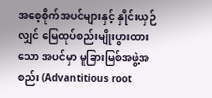အစေ့စိုက်အပင်များနှင့် နှိုင်းယှဉ်လျှင် မြေထုပ်စည်းမျိုးပွားထားသော အပင်မှာ မူခြားမြစ်အဖွဲ့အစည်း (Advantitious root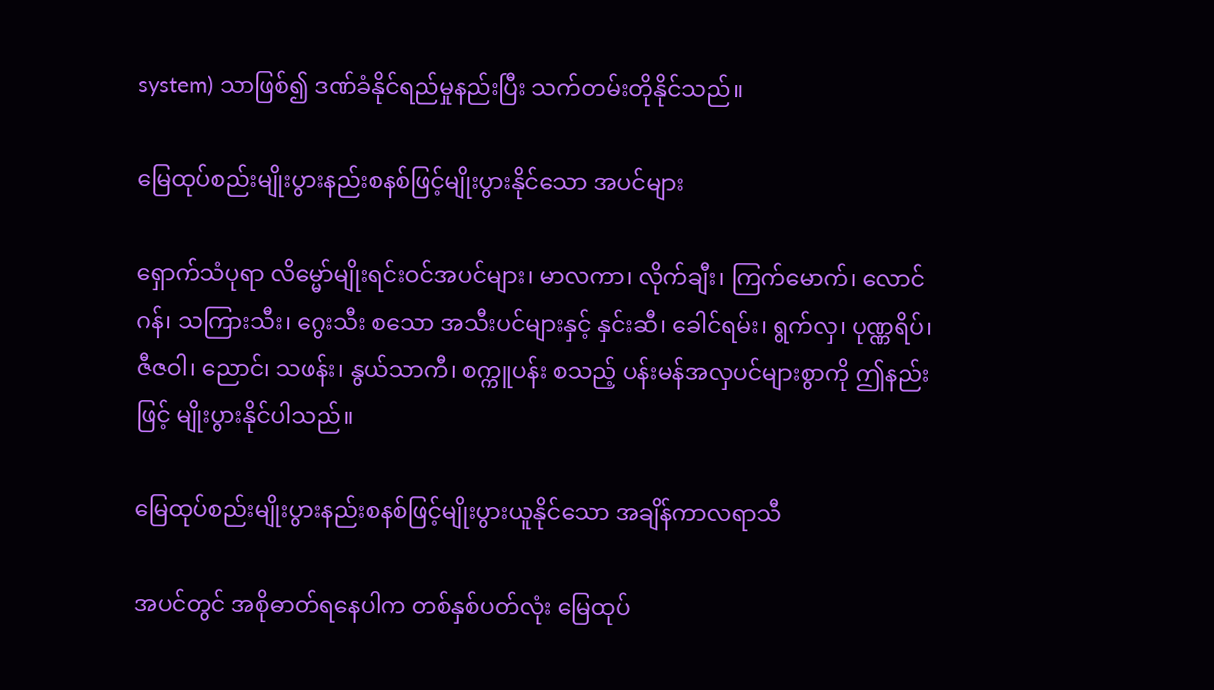system) သာဖြစ်၍ ဒဏ်ခံနိုင်ရည်မှုနည်းပြီး သက်တမ်းတိုနိုင်သည်။

မြေထုပ်စည်းမျိုးပွားနည်းစနစ်ဖြင့်မျိုးပွားနိုင်သော အပင်များ

ရှောက်သံပုရာ လိမ္မော်မျိုးရင်းဝင်အပင်များ၊ မာလကာ၊ လိုက်ချီး၊ ကြက်မောက်၊ လောင်ဂန်၊ သကြားသီး၊ ဂွေးသီး စသော အသီးပင်များနှင့် နှင်းဆီ၊ ခေါင်ရမ်း၊ ရွက်လှ၊ ပုဏ္ဏရိပ်၊ ဇီဇဝါ၊ ညောင်၊ သဖန်း၊ နွယ်သာကီ၊ စက္ကူပန်း စသည့် ပန်းမန်အလှပင်များစွာကို ဤနည်းဖြင့် မျိုးပွားနိုင်ပါသည်။

မြေထုပ်စည်းမျိုးပွားနည်းစနစ်ဖြင့်မျိုးပွားယူနိုင်သော အချိန်ကာလရာသီ

အပင်တွင် အစိုဓာတ်ရနေပါက တစ်နှစ်ပတ်လုံး မြေထုပ်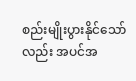စည်းမျိုးပွားနိုင်သော်လည်း အပင်အ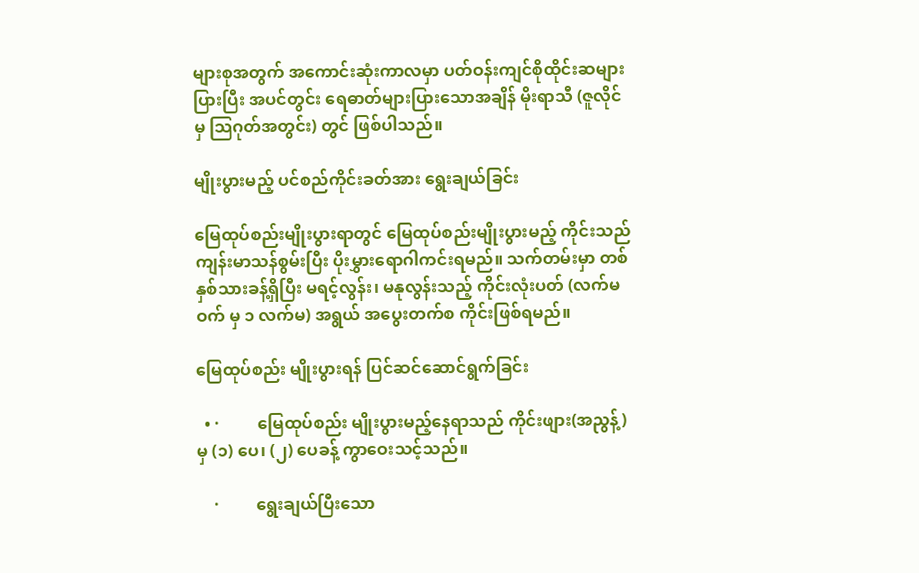များစုအတွက် အကောင်းဆုံးကာလမှာ ပတ်ဝန်းကျင်စိုထိုင်းဆများပြားပြီး အပင်တွင်း ရေဓာတ်များပြားသောအချိန် မိုးရာသီ (ဇူလိုင်မှ သြဂုတ်အတွင်း) တွင် ဖြစ်ပါသည်။

မျိုးပွားမည့် ပင်စည်ကိုင်းခတ်အား ရွေးချယ်ခြင်း

မြေထုပ်စည်းမျိုးပွားရာတွင် မြေထုပ်စည်းမျိုးပွားမည့် ကိုင်းသည် ကျန်းမာသန်စွမ်းပြီး ပိုးမွှားရောဂါကင်းရမည်။ သက်တမ်းမှာ တစ်နှစ်သားခန့်ရှိပြီး မရင့်လွန်း၊ မနုလွန်းသည့် ကိုင်းလုံးပတ် (လက်မဝက် မှ ၁ လက်မ) အရွယ် အပွေးတက်စ ကိုင်းဖြစ်ရမည်။

မြေထုပ်စည်း မျိုးပွားရန် ပြင်ဆင်ဆောင်ရွက်ခြင်း

  • ·         မြေထုပ်စည်း မျိုးပွားမည့်နေရာသည် ကိုင်းဖျား(အညွန့်) မှ (၁) ပေ၊ (၂) ပေခန့် ကွာဝေးသင့်သည်။

    ·         ရွေးချယ်ပြီးသော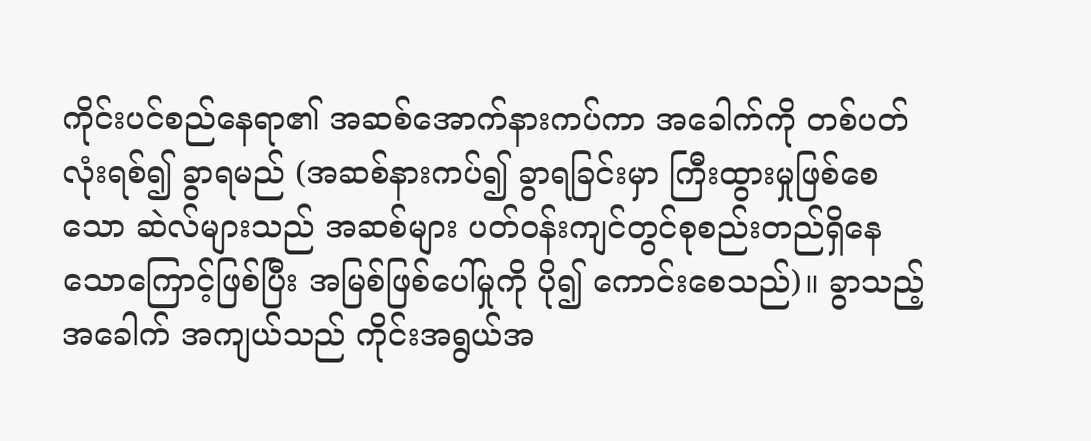ကိုင်းပင်စည်နေရာ၏ အဆစ်အောက်နားကပ်ကာ အခေါက်ကို တစ်ပတ်လုံးရစ်၍ ခွာရမည် (အဆစ်နားကပ်၍ ခွာရခြင်းမှာ ကြီးထွားမှုဖြစ်စေသော ဆဲလ်များသည် အဆစ်များ ပတ်ဝန်းကျင်တွင်စုစည်းတည်ရှိနေသောကြောင့်ဖြစ်ပြီး အမြစ်ဖြစ်ပေါ်မှုကို ပို၍ ကောင်းစေသည်)။ ခွာသည့် အခေါက် အကျယ်သည် ကိုင်းအရွယ်အ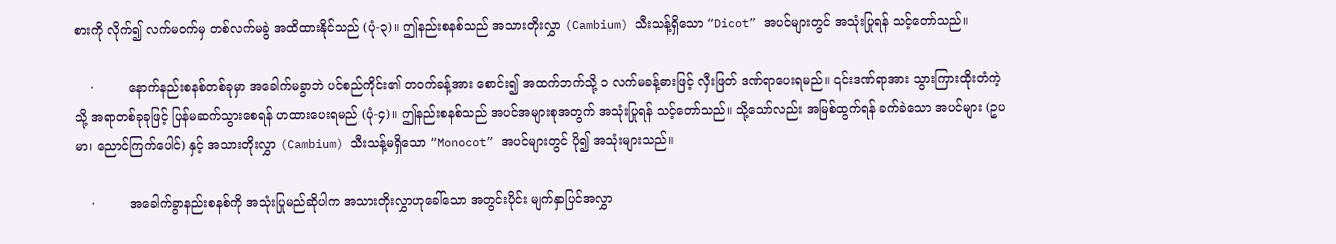စားကို လိုက်၍ လက်မဝက်မှ တစ်လက်မခွဲ အထိထားနိုင်သည် (ပုံ-၃)။ ဤနည်းစနစ်သည် အသားတိုးလွှာ (Cambium) သီးသန့်ရှိသော “Dicot” အပင်များတွင် အသုံးပြုရန် သင့်တော်သည်။

    ·         နောက်နည်းစနစ်တစ်ခုမှာ အခေါက်မခွာဘဲ ပင်စည်ကိုင်း၏ တဝက်ခန့်အား စောင်း၍ အထက်ဘက်သို့ ၁ လက်မခန့်ဓားဖြင့် လှီးဖြတ် ဒဏ်ရာပေးရမည်။ ၎င်းဒဏ်ရာအား သွားကြားထိုးတံကဲ့သို့ အရာတစ်ခုခုဖြင့် ပြန်မဆက်သွားစေရန် ဟထားပေးရမည် (ပုံ-၄)။ ဤနည်းစနစ်သည် အပင်အများစုအတွက် အသုံးပြုရန် သင့်တော်သည်။ သို့သော်လည်း အမြစ်ထွက်ရန် ခက်ခဲသော အပင်များ (ဥပမာ၊ ညောင်ကြက်ပေါင်) နှင့် အသားတိုးလွှာ (Cambium) သီးသန့်မရှိသော “Monocot” အပင်များတွင် ပို၍ အသုံးများသည်။

    ·         အခေါက်ခွာနည်းစနစ်ကို အသုံးပြုမည်ဆိုပါက အသားတိုးလွှာဟုခေါ်သော အတွင်းပိုင်း မျက်နှာပြင်အလွှာ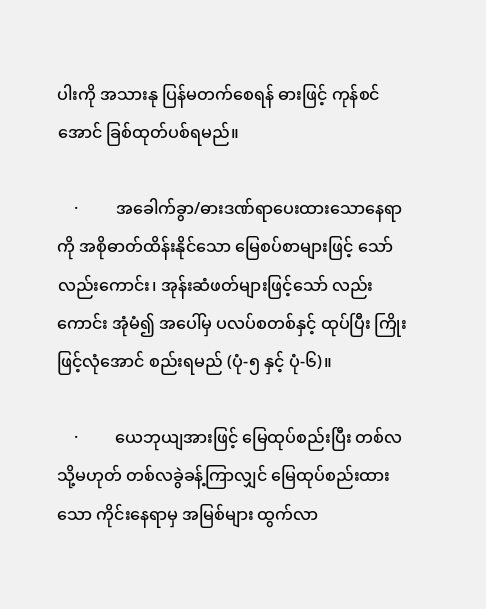ပါးကို အသားနု ပြန်မတက်စေရန် ဓားဖြင့် ကုန်စင်အောင် ခြစ်ထုတ်ပစ်ရမည်။

    ·         အခေါက်ခွာ/ဓားဒဏ်ရာပေးထားသောနေရာကို အစိုဓာတ်ထိန်းနိုင်သော မြေစပ်စာများဖြင့် သော်လည်းကောင်း၊ အုန်းဆံဖတ်များဖြင့်သော် လည်းကောင်း အုံမံ၍ အပေါ်မှ ပလပ်စတစ်နှင့် ထုပ်ပြီး ကြိုးဖြင့်လုံအောင် စည်းရမည် (ပုံ-၅ နှင့် ပုံ-၆)။

    ·         ယေဘုယျအားဖြင့် မြေထုပ်စည်းပြီး တစ်လ သို့မဟုတ် တစ်လခွဲခန့်ကြာလျှင် မြေထုပ်စည်းထားသော ကိုင်းနေရာမှ အမြစ်များ ထွက်လာ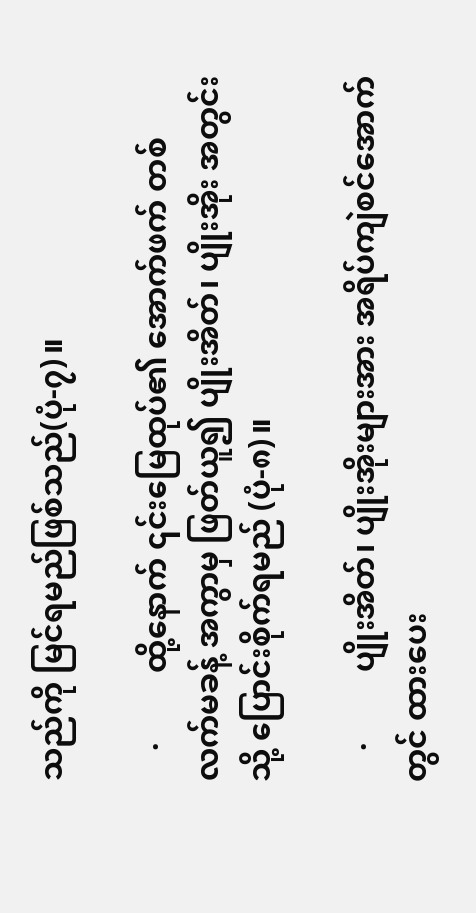သည်ကို မြင်ရမည်ဖြစ်သည်(ပုံ-၇)။

    ·         ထို့နောက် ၎င်းမြေထုပ်၏ အောက်ဖက် တစ်လက်မခန့် အကွာမှ ဖြတ်ယူ၍ ပျိုးအိတ်၊ ပျိုးအိုး အတွင်းသို့ ပြောင်းစိုက်ရမည် (ပုံ-၈)။

    ·         ပျိုးအိတ်၊ ပျိုးအိုးများအား အရိပ်ကျဲစင်အောက်တွင် ထားပေး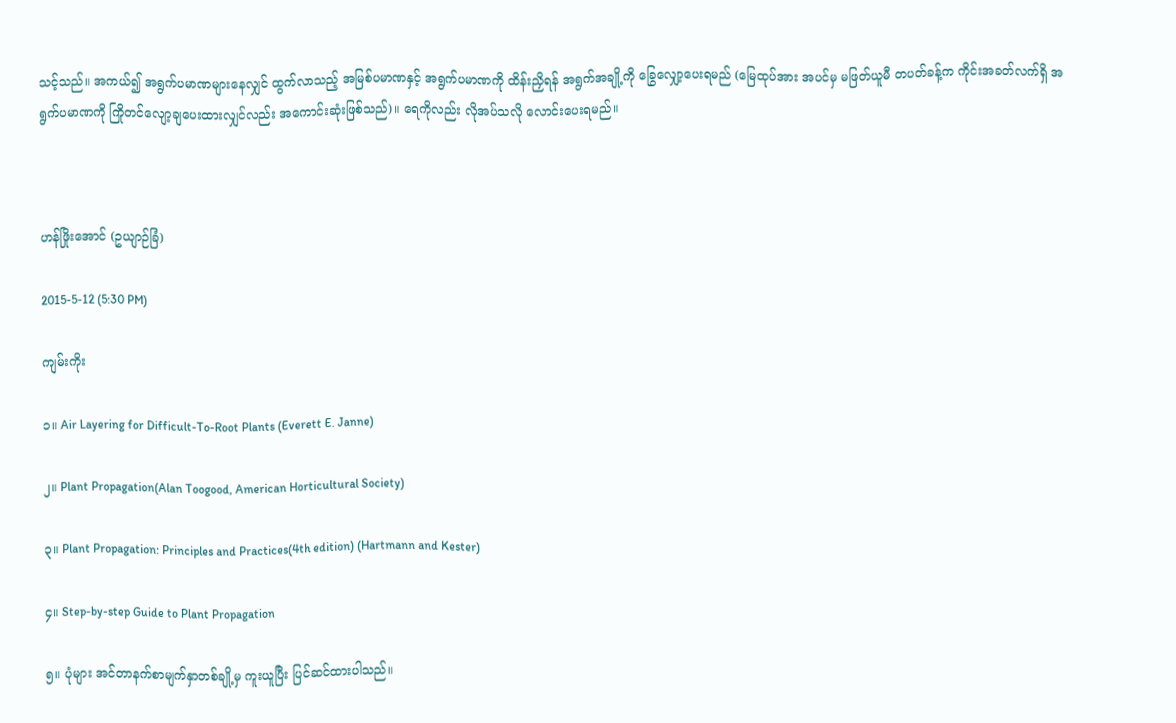သင့်သည်။ အကယ်၍ အရွက်ပမာဏများနေလျှင် ထွက်လာသည့် အမြစ်ပမာဏနှင့် အရွက်ပမာဏကို ထိန်းညှိရန် အရွက်အချို့ကို ခြွေလျှော့ပေးရမည် (မြေထုပ်အား အပင်မှ မဖြတ်ယူမီ တပတ်ခန့်က ကိုင်းအခတ်လက်ရှိ အရွက်ပမာဏကို ကြိုတင်လျော့ချပေးထားလျှင်လည်း အကောင်းဆုံးဖြစ်သည်)။ ရေကိုလည်း လိုအပ်သလို လောင်းပေးရမည်။



ဟန်ဖြိုးအောင် (ဥယျာဉ်ခြံ)

2015-5-12 (5:30 PM)

ကျမ်းကိုး

၁။ Air Layering for Difficult-To-Root Plants (Everett E. Janne)

၂။ Plant Propagation(Alan Toogood, American Horticultural Society)

၃။ Plant Propagation: Principles and Practices(4th edition) (Hartmann and Kester)

၄။ Step-by-step Guide to Plant Propagation

၅။ ပုံများ အင်တာနက်စာမျက်နှာတစ်ချို့မှ ကူးယူပြီး ပြင်ဆင်ထားပါသည်။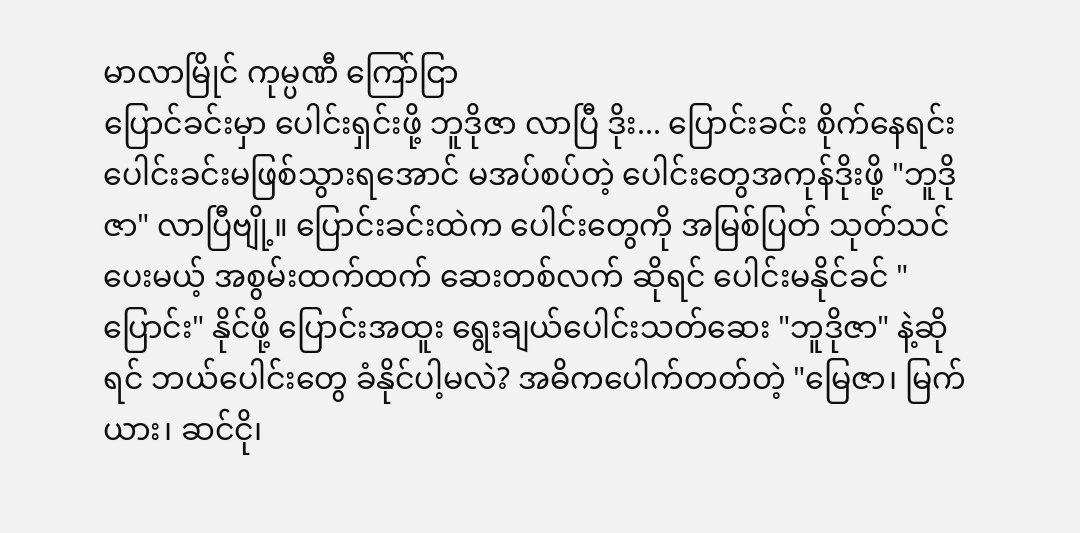မာလာမြိုင် ကုမ္ပဏီ ကြော်ငြာ
ပြောင်ခင်းမှာ ပေါင်းရှင်းဖို့ ဘူဒိုဇာ လာပြီ ဒိုး... ပြောင်းခင်း စိုက်နေရင်း ပေါင်းခင်းမဖြစ်သွားရအောင် မအပ်စပ်တဲ့ ပေါင်းတွေအကုန်ဒိုးဖို့ "ဘူဒိုဇာ" လာပြီဗျို့။ ပြောင်းခင်းထဲက ပေါင်းတွေကို အမြစ်ပြတ် သုတ်သင်ပေးမယ့် အစွမ်းထက်ထက် ဆေးတစ်လက် ဆိုရင် ပေါင်းမနိုင်ခင် "ပြောင်း" နိုင်ဖို့ ပြောင်းအထူး ရွေးချယ်ပေါင်းသတ်ဆေး "ဘူဒိုဇာ" နဲ့ဆိုရင် ဘယ်ပေါင်းတွေ ခံနိုင်ပါ့မလဲ? အဓိကပေါက်တတ်တဲ့ "မြေဇာ၊ မြက်ယား၊ ဆင်ငို၊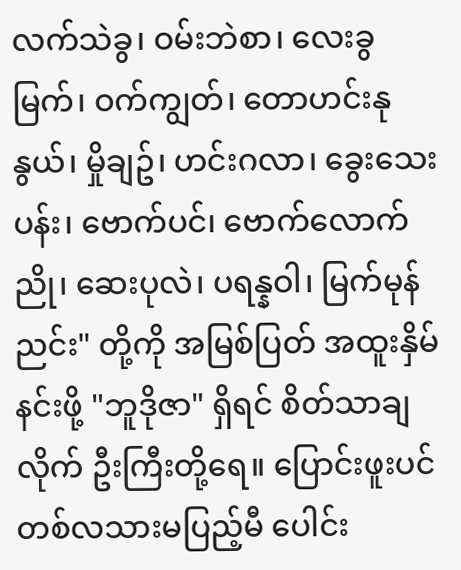လက်သဲခွ၊ ဝမ်းဘဲစာ၊ လေးခွမြက်၊ ဝက်ကျွတ်၊ တောဟင်းနုနွယ်၊ မှိုချဥ်၊ ဟင်းဂလာ၊ ခွေးသေးပန်း၊ ဗောက်ပင်၊ ဗောက်လောက်ညို၊ ဆေးပုလဲ၊ ပရန္နဝါ၊ မြက်မုန်ညင်း" တို့ကို အမြစ်ပြတ် အထူးနှိမ်နင်းဖို့ "ဘူဒိုဇာ" ရှိရင် စိတ်သာချလိုက် ဦးကြီးတို့ရေ။ ပြောင်းဖူးပင် တစ်လသားမပြည့်မီ ပေါင်း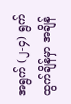အရွက် (၂-၄) ရွက် ထွက်ချိန်မှာ အချိန်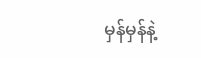မှန်မှန်နဲ့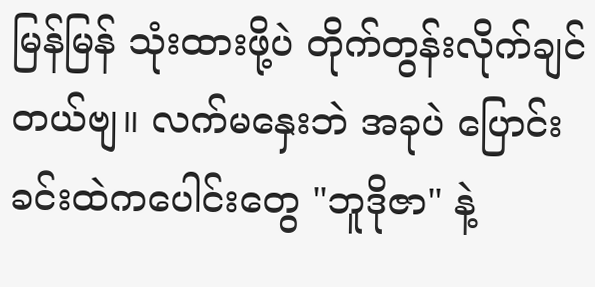မြန်မြန် သုံးထားဖို့ပဲ တိုက်တွန်းလိုက်ချင်တယ်ဗျ။ လက်မနှေးဘဲ အခုပဲ ပြောင်းခင်းထဲကပေါင်းတွေ "ဘူဒိုဇာ" နဲ့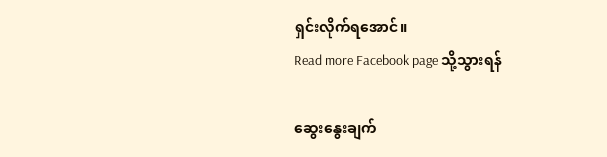ရှင်းလိုက်ရအောင်။
Read more Facebook page သို့သွားရန်

ဆွေးနွေးချက်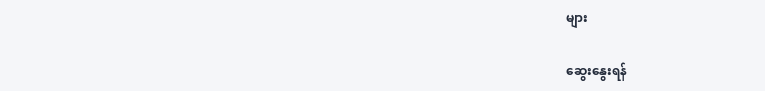များ

ဆွေးနွေးရန်